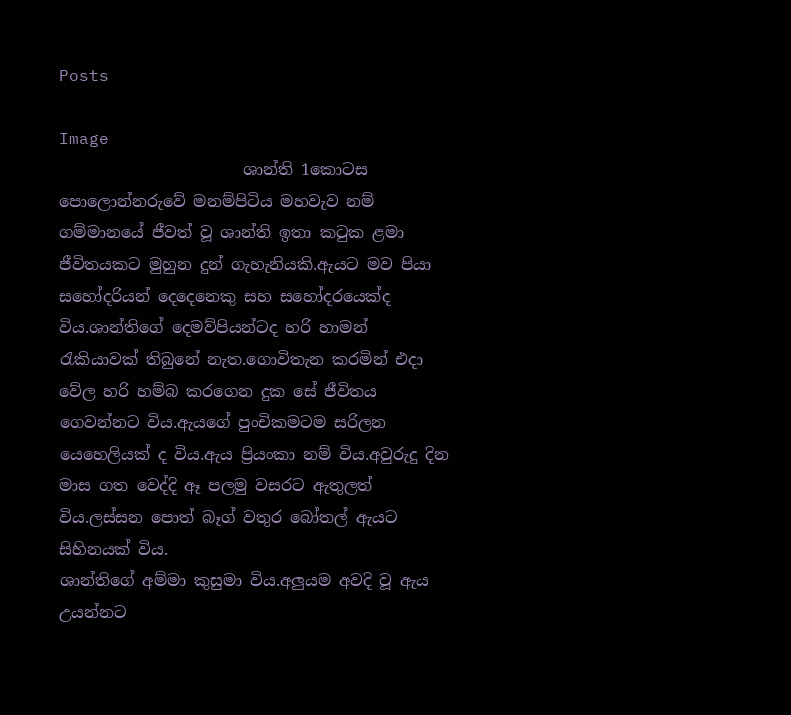Posts

Image
                       ශාන්ති 1කොටස                                 පොලොන්නරුවේ මනම්පිටිය මහවැව නම් ගම්මානයේ ජීවත් වූ ශාන්ති ඉතා කටුක ළමා ජීවිතයකට මුහුන දුන් ගැහැනියකි.ඇයට මව පියා සහෝදරියන් දෙදෙනෙකු සහ සහෝදරයෙක්ද විය.ශාන්තිගේ දෙමව්පියන්ටද හරි හාමන් රැකියාවක් තිබුනේ නැත.ගොවිතැන කරමින් එදා වේල හරි හම්බ කරගෙන දුක සේ ජීවිතය ගෙවන්නට විය.ඇයගේ පුංචිකමටම සරිලන යෙහෙලියක් ද විය.ඇය ප්‍රියංකා නම් විය.අවුරුදු දින මාස ගත වෙද්දි ඈ පලමු වසරට ඇතුලත් විය.ලස්සන පොත් බෑග් වතුර බෝතල් ඇයට සිහිනයක් විය.                               ශාන්තිගේ අම්මා කුසුමා විය.අලුයම අවදි වූ ඇය උයන්නට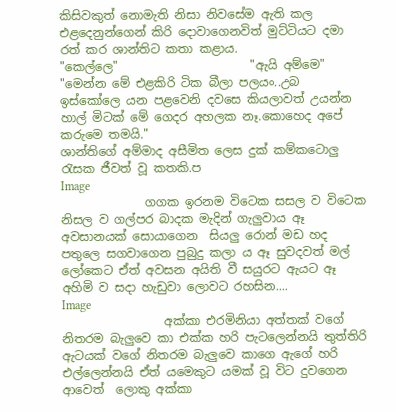කිසිවකුත් නොමැති නිසා නිවසේම ඇති කල එළදෙනුන්ගෙන් කිරි දොවාගෙනවිත් මුට්ටියට දමා රත් කර ශාන්තිට කතා කළාය.                      "කෙල්ලෙ"                      "ඇයි අම්මෙ"                      "මෙන්න මේ එළකිරි ටික බීලා පලයං..උබ ඉස්කෝලෙ යන පළවෙනි දවසෙ කියලාවත් උයන්න හාල් මිටක් මේ ගෙදර අහලක නෑ.කොහෙද අපේ කරුමෙ තමයි."                                 ශාන්තිගේ අම්මාද අසීමිත ලෙස දුක් කම්කටොලු රැසක ජීවත් වූ කතකි.ප
Image
              ගගක ඉරනම විටෙක සසල ව විටෙක නිසල ව ගල්පර බාදක මැදින් ගැලුවාය ඈ අවසානයක් සොයාගෙන  සියලු රොන් මඩ හද පතුලෙ සගවාගෙන පුබුදු කලා ය ඈ සුවදවත් මල් ලෝකෙට ඒත් අවසන අයිති වී සයුරට ඇයට ඈ අහිමි ව සදා හැඩුවා ලොවට රහසින....
Image
                 අක්කා එරමිනියා අත්තක් වගේ නිතරම බැලුවෙ කා එක්ක හරි පැටලෙන්නයි තුත්තිරි ඇටයක් වගේ නිතරම බැලුවෙ කාගෙ ඇගේ හරි එල්ලෙන්නයි ඒත් යමෙකුට යමක් වූ විට දුවගෙන ආවෙත්  ලොකු අක්කා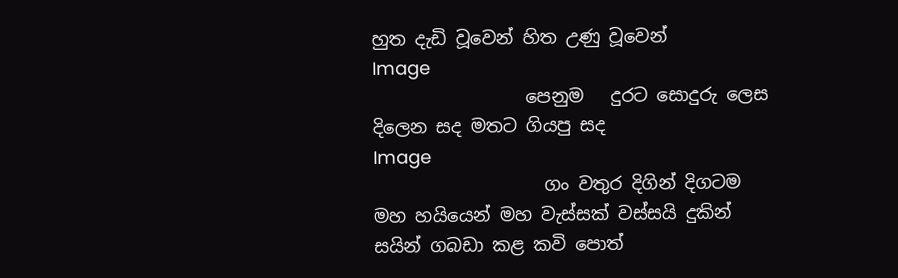හුත දැඩි වූවෙන් හිත උණු වූවෙන්
Image
                 පෙනුම   දුරට සොදුරු ලෙස දිලෙන සද මතට ගියපු සද
Image
                   ගං වතුර දිගින් දිගටම මහ හයියෙන් මහ වැස්සක් වස්සයි දුකින් සයින් ගබඩා කළ කවි පොත්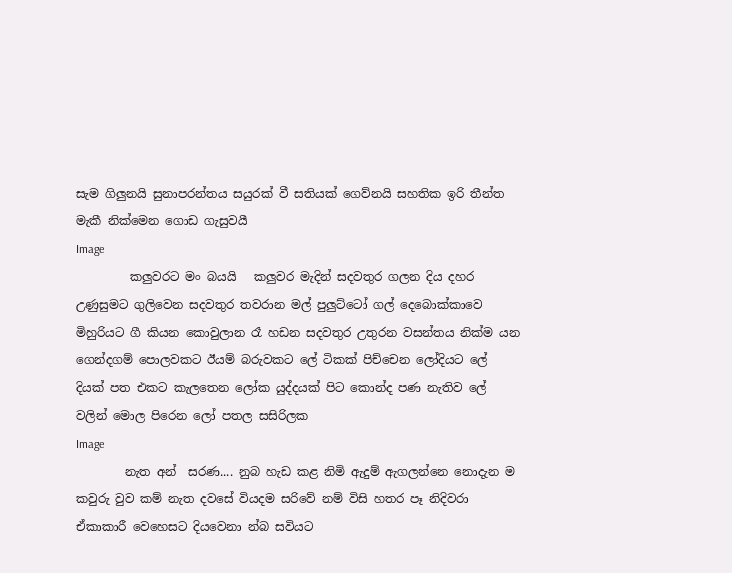සැම ගිලුනයි සුනාපරන්තය සයුරක් වී සතියක් ගෙව්නයි සහතික ඉරි තීන්ත මැකී නික්මෙන ගොඩ ගැසුවයී
Image
         කලුවරට මං බයයි   කලුවර මැදින් සදවතුර ගලන දිය දහර උණුසුමට ගුලිවෙන සදවතුර තවරාන මල් පුලුට්ටෝ ගල් දෙබොක්කාවෙ මිහුරියට ගී කියන කොවුලාන රෑ හඩන සදවතුර උතුරන වසන්තය නික්ම යන ගෙන්දගම් පොලවකට ඊයම් බරුවකට ලේ ටිකක් පිච්චෙන ලෝදියට ලේ දියක් පත එකට කැලතෙන ලෝක යුද්දයක් පිට කොන්ද පණ නැතිව ලේ වලින් මොල පිරෙන ලෝ පතල සසිරිලක
Image
        නැත අන්  සරණ.... නුබ හැඩ කළ නිමි ඇදුම් ඇගලන්නෙ නොදැන ම කවුරු වුව කම් නැත දවසේ වියදම සරිවේ නම් විසි හතර පෑ නිදිවරා ඒකාකාරී වෙහෙසට දියවෙනා න්බ සවියට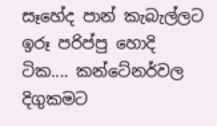සෑහේද පාන් කැබැල්ලට ඉරූ පරිප්පු හොදි ටික.... කන්ටේනර්වල දිගුකමට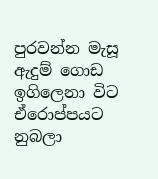පුරවන්න මැසූ ඇදුම් ගොඩ ඉගිලෙනා විට ඒරොප්පයට නුබලා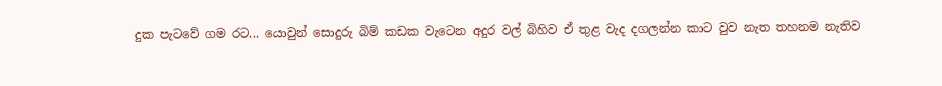දුක පැටවේ ගම රට... යොවුන් සොදුරු බිම් කඩක වැටෙන අදුර වල් බිහිව ඒ තුළ වැද දගලන්න කාට වුව නැත තහනම නැතිව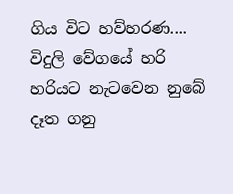ගිය විට හව්හරණ.... විදුලි වේගයේ හරි හරියට නැටවෙන නුබේ දෑත ගනු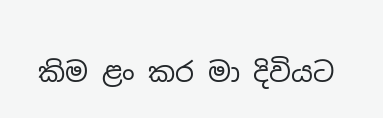කිම ළං කර මා දිවියට